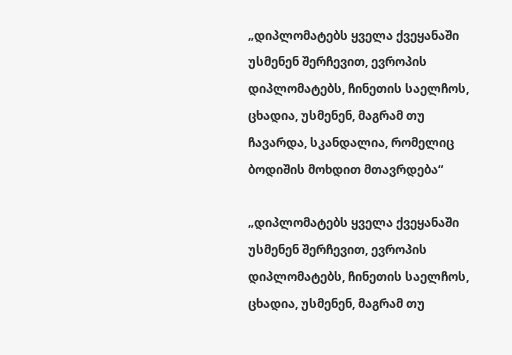„დიპლომატებს ყველა ქვეყანაში უსმენენ შერჩევით, ევროპის დიპლომატებს, ჩინეთის საელჩოს, ცხადია, უსმენენ, მაგრამ თუ ჩავარდა, სკანდალია, რომელიც ბოდიშის მოხდით მთავრდება“

„დიპლომატებს ყველა ქვეყანაში უსმენენ შერჩევით, ევროპის დიპლომატებს, ჩინეთის საელჩოს, ცხადია, უსმენენ, მაგრამ თუ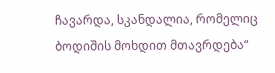ჩავარდა, სკანდალია, რომელიც ბოდიშის მოხდით მთავრდება“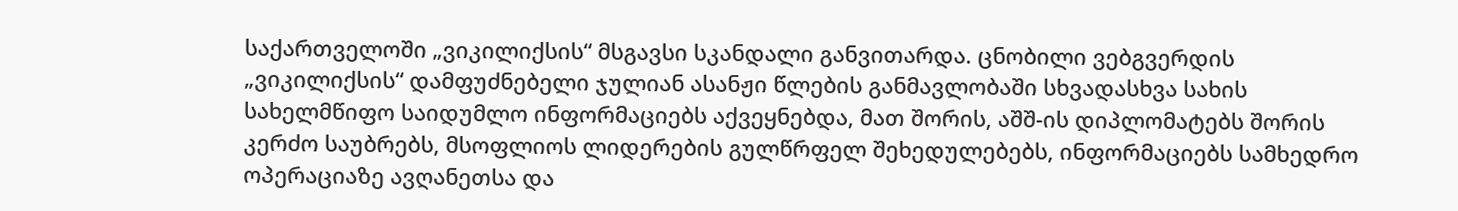საქართველოში „ვიკილიქსის“ მსგავსი სკანდალი განვითარდა. ცნობილი ვებგვერდის „ვიკილიქსის“ დამფუძნებელი ჯულიან ასანჟი წლების განმავლობაში სხვადასხვა სახის სახელმწიფო საიდუმლო ინფორმაციებს აქვეყნებდა, მათ შორის, აშშ-ის დიპლომატებს შორის კერძო საუბრებს, მსოფლიოს ლიდერების გულწრფელ შეხედულებებს, ინფორმაციებს სამხედრო ოპერაციაზე ავღანეთსა და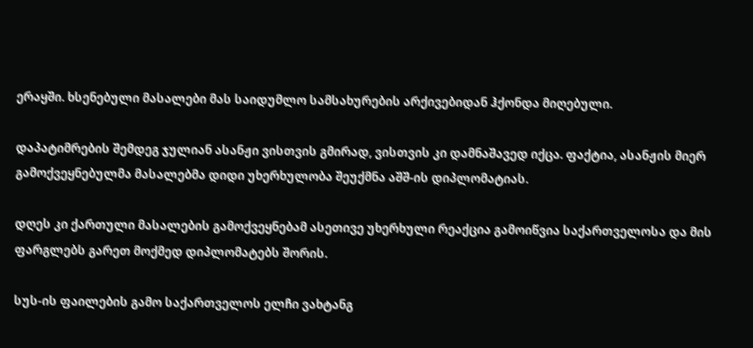ერაყში. ხსენებული მასალები მას საიდუმლო სამსახურების არქივებიდან ჰქონდა მიღებული.

დაპატიმრების შემდეგ ჯულიან ასანჟი ვისთვის გმირად, ვისთვის კი დამნაშავედ იქცა. ფაქტია, ასანჟის მიერ გამოქვეყნებულმა მასალებმა დიდი უხერხულობა შეუქმნა აშშ-ის დიპლომატიას.

დღეს კი ქართული მასალების გამოქვეყნებამ ასეთივე უხერხული რეაქცია გამოიწვია საქართველოსა და მის ფარგლებს გარეთ მოქმედ დიპლომატებს შორის.

სუს-ის ფაილების გამო საქართველოს ელჩი ვახტანგ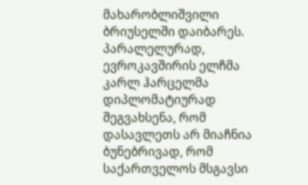მახარობლიშვილი ბრიუსელში დაიბარეს. პარალელურად, ევროკავშირის ელჩმა კარლ ჰარცელმა დიპლომატიურად შეგვახსენა, რომ დასავლეთს არ მიაჩნია ბუნებრივად, რომ საქართველოს მსგავსი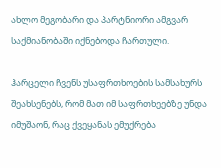ახლო მეგობარი და პარტნიორი ამგვარ საქმიანობაში იქნებოდა ჩართული.

ჰარცელი ჩვენს უსაფრთხოების სამსახურს შეახსენებს, რომ მათ იმ საფრთხეებზე უნდა იმუშაონ, რაც ქვეყანას ემუქრება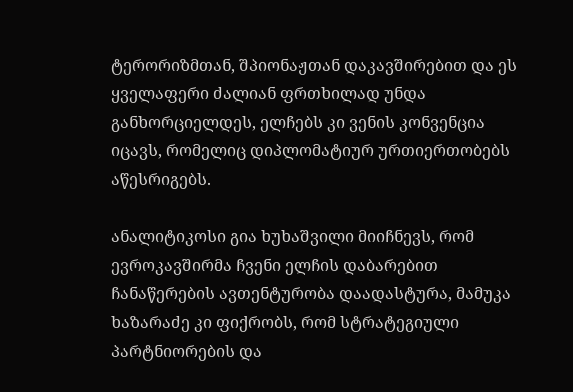ტერორიზმთან, შპიონაჟთან დაკავშირებით და ეს ყველაფერი ძალიან ფრთხილად უნდა განხორციელდეს, ელჩებს კი ვენის კონვენცია იცავს, რომელიც დიპლომატიურ ურთიერთობებს აწესრიგებს.

ანალიტიკოსი გია ხუხაშვილი მიიჩნევს, რომ ევროკავშირმა ჩვენი ელჩის დაბარებით ჩანაწერების ავთენტურობა დაადასტურა, მამუკა ხაზარაძე კი ფიქრობს, რომ სტრატეგიული პარტნიორების და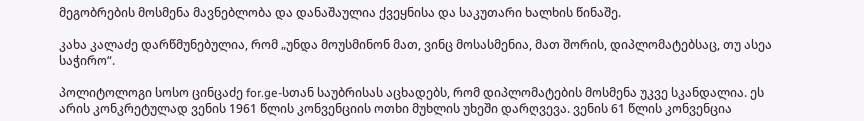მეგობრების მოსმენა მავნებლობა და დანაშაულია ქვეყნისა და საკუთარი ხალხის წინაშე.

კახა კალაძე დარწმუნებულია, რომ „უნდა მოუსმინონ მათ, ვინც მოსასმენია, მათ შორის, დიპლომატებსაც, თუ ასეა საჭირო“.

პოლიტოლოგი სოსო ცინცაძე for.ge-სთან საუბრისას აცხადებს, რომ დიპლომატების მოსმენა უკვე სკანდალია. ეს არის კონკრეტულად ვენის 1961 წლის კონვენციის ოთხი მუხლის უხეში დარღვევა. ვენის 61 წლის კონვენცია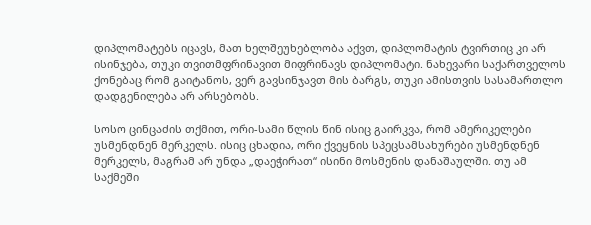დიპლომატებს იცავს, მათ ხელშეუხებლობა აქვთ, დიპლომატის ტვირთიც კი არ ისინჯება, თუკი თვითმფრინავით მიფრინავს დიპლომატი. ნახევარი საქართველოს ქონებაც რომ გაიტანოს, ვერ გავსინჯავთ მის ბარგს, თუკი ამისთვის სასამართლო დადგენილება არ არსებობს.

სოსო ცინცაძის თქმით, ორი-სამი წლის წინ ისიც გაირკვა, რომ ამერიკელები უსმენდნენ მერკელს. ისიც ცხადია, ორი ქვეყნის სპეცსამსახურები უსმენდნენ მერკელს, მაგრამ არ უნდა „დაეჭირათ“ ისინი მოსმენის დანაშაულში. თუ ამ საქმეში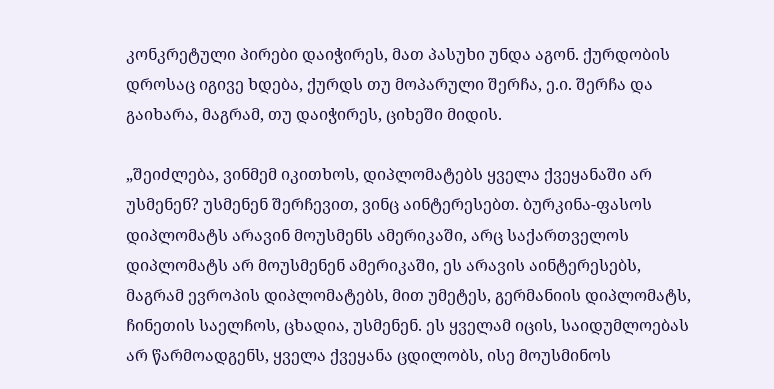კონკრეტული პირები დაიჭირეს, მათ პასუხი უნდა აგონ. ქურდობის დროსაც იგივე ხდება, ქურდს თუ მოპარული შერჩა, ე.ი. შერჩა და გაიხარა, მაგრამ, თუ დაიჭირეს, ციხეში მიდის.

„შეიძლება, ვინმემ იკითხოს, დიპლომატებს ყველა ქვეყანაში არ უსმენენ? უსმენენ შერჩევით, ვინც აინტერესებთ. ბურკინა-ფასოს დიპლომატს არავინ მოუსმენს ამერიკაში, არც საქართველოს დიპლომატს არ მოუსმენენ ამერიკაში, ეს არავის აინტერესებს, მაგრამ ევროპის დიპლომატებს, მით უმეტეს, გერმანიის დიპლომატს, ჩინეთის საელჩოს, ცხადია, უსმენენ. ეს ყველამ იცის, საიდუმლოებას არ წარმოადგენს, ყველა ქვეყანა ცდილობს, ისე მოუსმინოს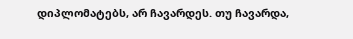დიპლომატებს, არ ჩავარდეს. თუ ჩავარდა,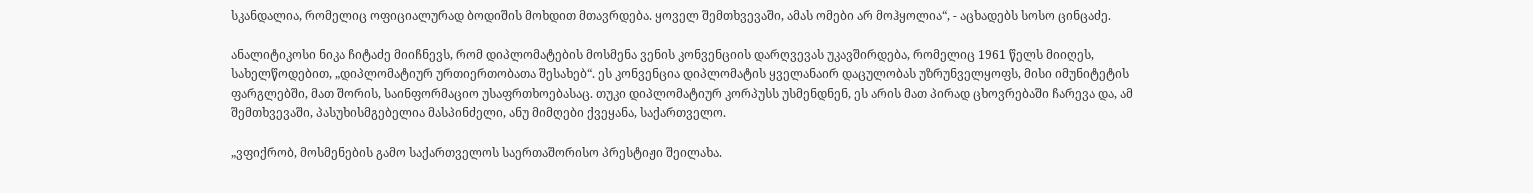სკანდალია, რომელიც ოფიციალურად ბოდიშის მოხდით მთავრდება. ყოველ შემთხვევაში, ამას ომები არ მოჰყოლია“, - აცხადებს სოსო ცინცაძე.

ანალიტიკოსი ნიკა ჩიტაძე მიიჩნევს, რომ დიპლომატების მოსმენა ვენის კონვენციის დარღვევას უკავშირდება, რომელიც 1961 წელს მიიღეს, სახელწოდებით, „დიპლომატიურ ურთიერთობათა შესახებ“. ეს კონვენცია დიპლომატის ყველანაირ დაცულობას უზრუნველყოფს, მისი იმუნიტეტის ფარგლებში, მათ შორის, საინფორმაციო უსაფრთხოებასაც. თუკი დიპლომატიურ კორპუსს უსმენდნენ, ეს არის მათ პირად ცხოვრებაში ჩარევა და, ამ შემთხვევაში, პასუხისმგებელია მასპინძელი, ანუ მიმღები ქვეყანა, საქართველო.

„ვფიქრობ, მოსმენების გამო საქართველოს საერთაშორისო პრესტიჟი შეილახა.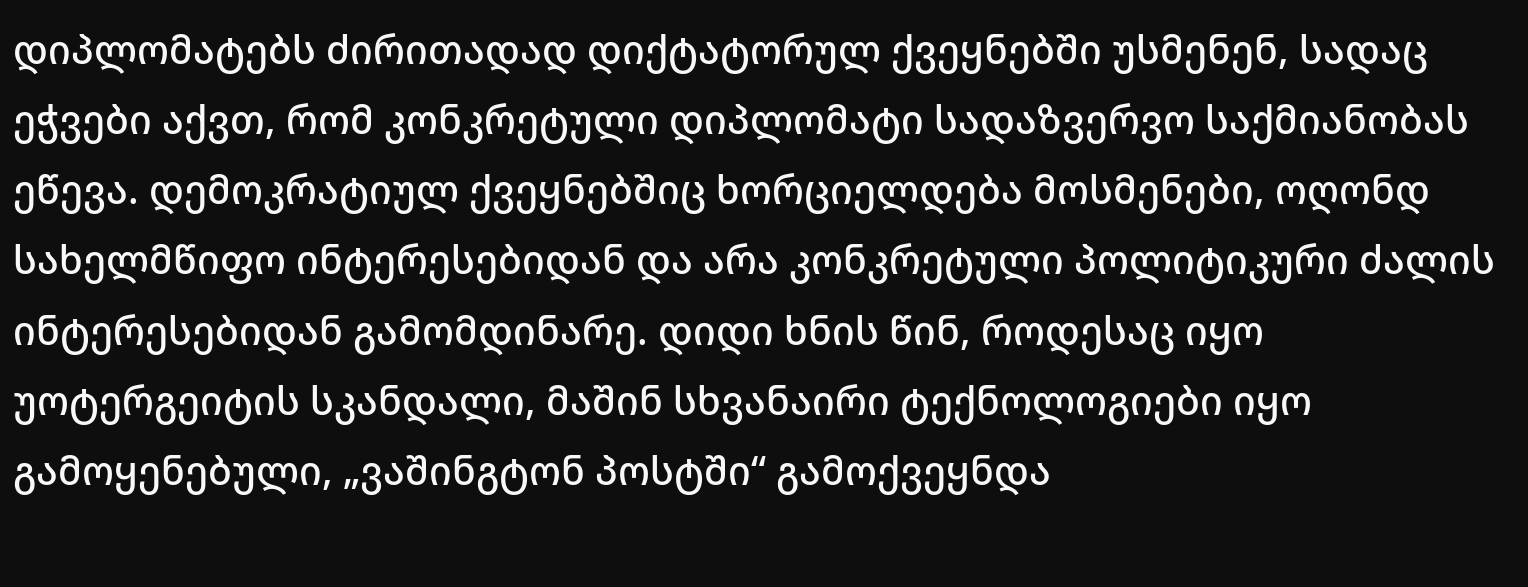დიპლომატებს ძირითადად დიქტატორულ ქვეყნებში უსმენენ, სადაც ეჭვები აქვთ, რომ კონკრეტული დიპლომატი სადაზვერვო საქმიანობას ეწევა. დემოკრატიულ ქვეყნებშიც ხორციელდება მოსმენები, ოღონდ სახელმწიფო ინტერესებიდან და არა კონკრეტული პოლიტიკური ძალის ინტერესებიდან გამომდინარე. დიდი ხნის წინ, როდესაც იყო უოტერგეიტის სკანდალი, მაშინ სხვანაირი ტექნოლოგიები იყო გამოყენებული, „ვაშინგტონ პოსტში“ გამოქვეყნდა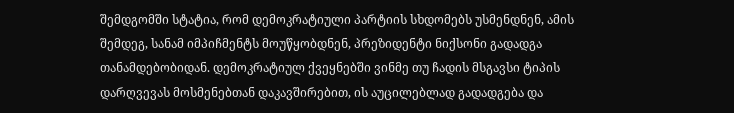შემდგომში სტატია, რომ დემოკრატიული პარტიის სხდომებს უსმენდნენ, ამის შემდეგ, სანამ იმპიჩმენტს მოუწყობდნენ, პრეზიდენტი ნიქსონი გადადგა თანამდებობიდან. დემოკრატიულ ქვეყნებში ვინმე თუ ჩადის მსგავსი ტიპის დარღვევას მოსმენებთან დაკავშირებით, ის აუცილებლად გადადგება და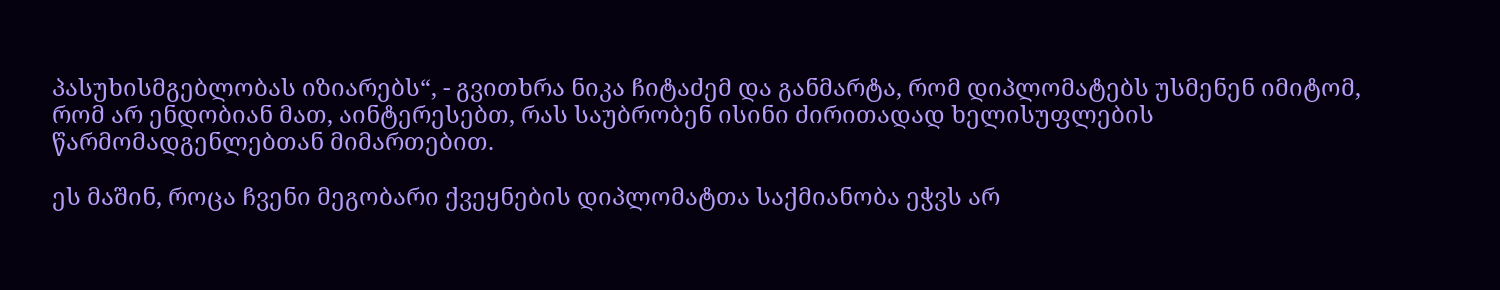პასუხისმგებლობას იზიარებს“, - გვითხრა ნიკა ჩიტაძემ და განმარტა, რომ დიპლომატებს უსმენენ იმიტომ, რომ არ ენდობიან მათ, აინტერესებთ, რას საუბრობენ ისინი ძირითადად ხელისუფლების წარმომადგენლებთან მიმართებით.

ეს მაშინ, როცა ჩვენი მეგობარი ქვეყნების დიპლომატთა საქმიანობა ეჭვს არ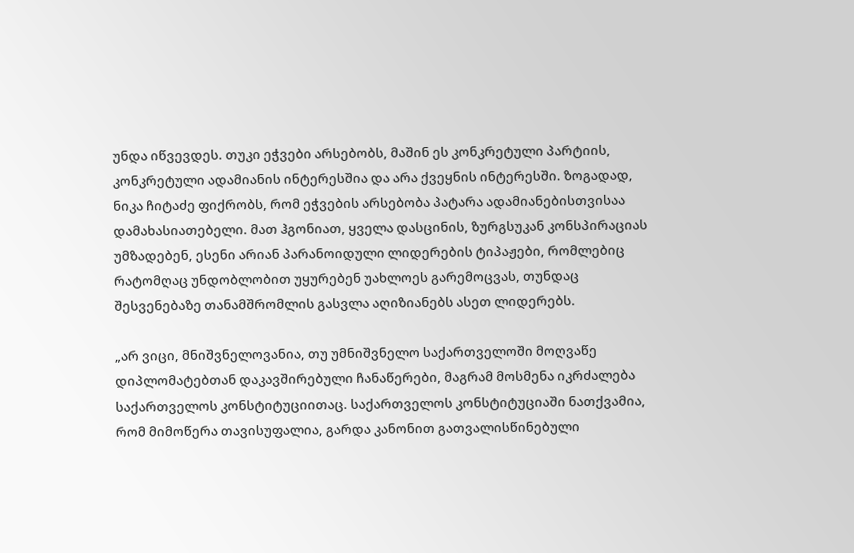უნდა იწვევდეს. თუკი ეჭვები არსებობს, მაშინ ეს კონკრეტული პარტიის, კონკრეტული ადამიანის ინტერესშია და არა ქვეყნის ინტერესში. ზოგადად, ნიკა ჩიტაძე ფიქრობს, რომ ეჭვების არსებობა პატარა ადამიანებისთვისაა დამახასიათებელი. მათ ჰგონიათ, ყველა დასცინის, ზურგსუკან კონსპირაციას უმზადებენ, ესენი არიან პარანოიდული ლიდერების ტიპაჟები, რომლებიც რატომღაც უნდობლობით უყურებენ უახლოეს გარემოცვას, თუნდაც შესვენებაზე თანამშრომლის გასვლა აღიზიანებს ასეთ ლიდერებს.

„არ ვიცი, მნიშვნელოვანია, თუ უმნიშვნელო საქართველოში მოღვაწე დიპლომატებთან დაკავშირებული ჩანაწერები, მაგრამ მოსმენა იკრძალება საქართველოს კონსტიტუციითაც. საქართველოს კონსტიტუციაში ნათქვამია, რომ მიმოწერა თავისუფალია, გარდა კანონით გათვალისწინებული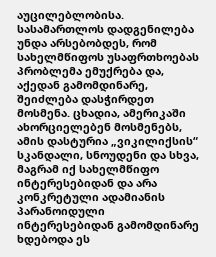აუცილებლობისა. სასამართლოს დადგენილება უნდა არსებობდეს, რომ სახელმწიფოს უსაფრთხოებას პრობლემა ემუქრება და, აქედან გამომდინარე, შეიძლება დასჭირდეთ მოსმენა. ცხადია, ამერიკაში ახორციელებენ მოსმენებს, ამის დასტურია „ვიკილიქსის“ სკანდალი, სნოუდენი და სხვა, მაგრამ იქ სახელმწიფო ინტერესებიდან და არა კონკრეტული ადამიანის პარანოიდული ინტერესებიდან გამომდინარე ხდებოდა ეს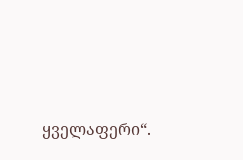ყველაფერი“.